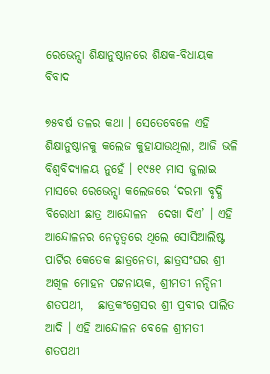ରେଭେନ୍ସା ଶିକ୍ଷାନୁଷ୍ଠାନରେ ଶିକ୍ଷକ-ବିଧାୟକ ବିବାଦ

୭୫ବର୍ଷ ତଳର କଥା । ସେତେବେଳେ ଏହି ଶିକ୍ଷାନୁଷ୍ଠାନକୁ କଲେଜ କୁହାଯାଉଥିଲା, ଆଜି ଭଳି ବିଶ୍ୱବିଦ୍ୟାଳୟ ନୁହେଁ । ୧୯୫୧ ମାସ ଜୁଲାଇ ମାସରେ ରେଭେନ୍ସା କଲେଜରେ ‘ଦରମା ବୃଦ୍ଧି ବିରୋଧୀ ଛାତ୍ର ଆନ୍ଦୋଳନ  ଦେଖା ଦିଏ’ । ଏହି ଆନ୍ଦୋଳନର ନେତୃତ୍ୱରେ ଥିଲେ ସୋସିଆଲିଷ୍ଟ ପାର୍ଟିର କେତେକ ଛାତ୍ରନେତା, ଛାତ୍ରସଂଘର ଶ୍ରୀ ଅଖିଳ ମୋହନ ପଟ୍ଟନାୟକ, ଶ୍ରୀମତୀ ନନ୍ଦିନୀ ଶତପଥୀ,   ଛାତ୍ରକଂଗ୍ରେସର ଶ୍ରୀ ପ୍ରବୀର ପାଲିତ ଆଦି । ଏହି ଆନ୍ଦୋଳନ ବେଳେ ଶ୍ରୀମତୀ ଶତପଥୀ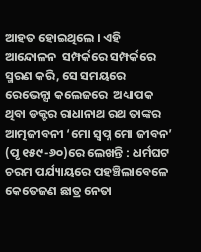ଆହତ ହୋଇଥିଲେ । ଏହି ଆନ୍ଦୋଳନ  ସମ୍ପର୍କରେ ସମ୍ପର୍କରେ ସ୍ମରଣ କରି, ସେ ସମୟରେ ରେଭେନ୍ସା କଲେଜରେ  ଅଧ୍ୟାପକ ଥିବା ଡକ୍ଟର ରାଧାନାଥ ରଥ ତାଙ୍କର ଆତ୍ମଜୀବନୀ ‘ମୋ ସ୍ୱପ୍ନ ମୋ ଜୀବନ’ (ପୃ ୧୫୯-୬୦)ରେ ଲେଖନ୍ତି : ଧର୍ମଘଟ ଚରମ ପର୍ଯ୍ୟାୟରେ ପହଞ୍ଚିଲାବେଳେ କେତେଜଣ ଛାତ୍ର ନେତା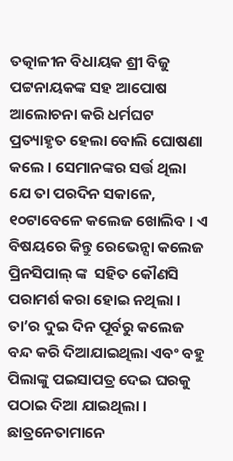ତତ୍କାଳୀନ ବିଧାୟକ ଶ୍ରୀ ବିଜୁ ପଟ୍ଟନାୟକଙ୍କ ସହ ଆପୋଷ ଆଲୋଚନା କରି ଧର୍ମଘଟ ପ୍ରତ୍ୟାହୃତ ହେଲା ବୋଲି ଘୋଷଣା କଲେ । ସେମାନଙ୍କର ସର୍ତ୍ତ ଥିଲା ଯେ ତା ପରଦିନ ସକାଳେ, ୧୦ଟାବେଳେ କଲେଜ ଖୋଲିବ । ଏ ବିଷୟରେ କିନ୍ତୁ ରେଭେନ୍ସା କଲେଜ  ପ୍ରିନସିପାଲ୍ ଙ୍କ  ସହିତ କୌଣସି ପରାମର୍ଶ କରା ହୋଇ ନଥିଲା । ତା’ର ଦୁଇ ଦିନ ପୂର୍ବରୁ କଲେଜ ବନ୍ଦ କରି ଦିଆଯାଇଥିଲା ଏବଂ ବହୁ ପିଲାଙ୍କୁ ପଇସାପତ୍ର ଦେଇ ଘରକୁ ପଠାଇ ଦିଆ ଯାଇଥିଲା । ଛାତ୍ରନେତାମାନେ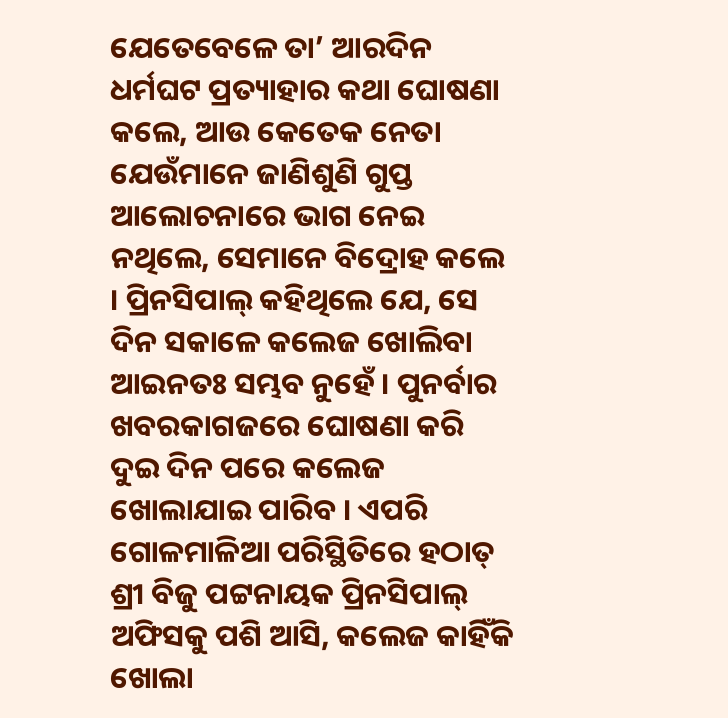ଯେତେବେଳେ ତା’ ଆରଦିନ ଧର୍ମଘଟ ପ୍ରତ୍ୟାହାର କଥା ଘୋଷଣା କଲେ, ଆଉ କେତେକ ନେତା ଯେଉଁମାନେ ଜାଣିଶୁଣି ଗୁପ୍ତ ଆଲୋଚନାରେ ଭାଗ ନେଇ ନଥିଲେ, ସେମାନେ ବିଦ୍ରୋହ କଲେ । ପ୍ରିନସିପାଲ୍ କହିଥିଲେ ଯେ, ସେ ଦିନ ସକାଳେ କଲେଜ ଖୋଲିବା ଆଇନତଃ ସମ୍ଭବ ନୁହେଁ । ପୁନର୍ବାର ଖବରକାଗଜରେ ଘୋଷଣା କରି ଦୁଇ ଦିନ ପରେ କଲେଜ ଖୋଲାଯାଇ ପାରିବ । ଏପରି ଗୋଳମାଳିଆ ପରିସ୍ଥିତିରେ ହଠାତ୍ ଶ୍ରୀ ବିଜୁ ପଟ୍ଟନାୟକ ପ୍ରିନସିପାଲ୍ ଅଫିସକୁ ପଶି ଆସି, କଲେଜ କାହିଁକି ଖୋଲା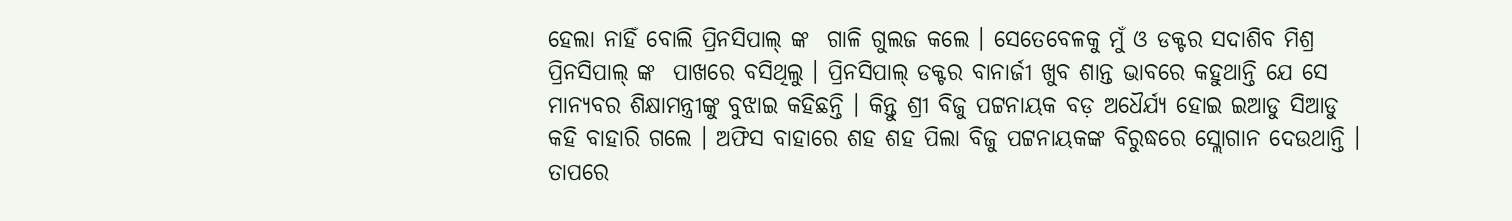ହେଲା ନାହିଁ ବୋଲି ପ୍ରିନସିପାଲ୍ ଙ୍କ  ଗାଳି ଗୁଲଜ କଲେ । ସେତେବେଳକୁ ମୁଁ ଓ ଡକ୍ଟର ସଦାଶିବ ମିଶ୍ର ପ୍ରିନସିପାଲ୍ ଙ୍କ  ପାଖରେ ବସିଥିଲୁ । ପ୍ରିନସିପାଲ୍ ଡକ୍ଟର ବାନାର୍ଜୀ ଖୁବ ଶାନ୍ତ ଭାବରେ କହୁଥାନ୍ତି ଯେ ସେ ମାନ୍ୟବର ଶିକ୍ଷାମନ୍ତ୍ରୀଙ୍କୁ ବୁଝାଇ କହିଛନ୍ତି । କିନ୍ତୁ ଶ୍ରୀ ବିଜୁ ପଟ୍ଟନାୟକ ବଡ଼ ଅଧୈର୍ଯ୍ୟ ହୋଇ ଇଆଡୁ ସିଆଡୁ କହି ବାହାରି ଗଲେ । ଅଫିସ ବାହାରେ ଶହ ଶହ ପିଲା ବିଜୁ ପଟ୍ଟନାୟକଙ୍କ ବିରୁଦ୍ଧରେ ସ୍ଲୋଗାନ ଦେଉଥାନ୍ତି । ତାପରେ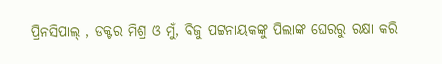ପ୍ରିନସିପାଲ୍ , ଡକ୍ଟର ମିଶ୍ର ଓ ମୁଁ, ବିଜୁ ପଟ୍ଟନାୟକଙ୍କୁ ପିଲାଙ୍କ ଘେରରୁ ରକ୍ଷା କରି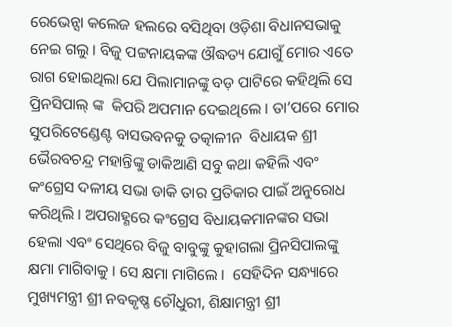ରେଭେନ୍ସା କଲେଜ ହଲରେ ବସିଥିବା ଓଡ଼ିଶା ବିଧାନସଭାକୁ ନେଇ ଗଲୁ । ବିଜୁ ପଟ୍ଟନାୟକଙ୍କ ଔଦ୍ଧତ୍ୟ ଯୋଗୁଁ ମୋର ଏତେ ରାଗ ହୋଇଥିଲା ଯେ ପିଲାମାନଙ୍କୁ ବଡ଼ ପାଟିରେ କହିଥିଲି ସେ ପ୍ରିନସିପାଲ୍ ଙ୍କ  କିପରି ଅପମାନ ଦେଇଥିଲେ । ତା’ପରେ ମୋର ସୁପରିଟେଣ୍ଡେଣ୍ଟ ବାସଭବନକୁ ତତ୍କାଳୀନ  ବିଧାୟକ ଶ୍ରୀ ଭୈରବଚନ୍ଦ୍ର ମହାନ୍ତିଙ୍କୁ ଡାକିଆଣି ସବୁ କଥା କହିଲି ଏବଂ କଂଗ୍ରେସ ଦଳୀୟ ସଭା ଡାକି ତାର ପ୍ରତିକାର ପାଇଁ ଅନୁରୋଧ କରିଥିଲି । ଅପରାହ୍ଣରେ କଂଗ୍ରେସ ବିଧାୟକମାନଙ୍କର ସଭା ହେଲା ଏବଂ ସେଥିରେ ବିଜୁ ବାବୁଙ୍କୁ କୁହାଗଲା ପ୍ରିନସିପାଲଙ୍କୁ କ୍ଷମା ମାଗିବାକୁ । ସେ କ୍ଷମା ମାଗିଲେ ।  ସେହିଦିନ ସନ୍ଧ୍ୟାରେ ମୁଖ୍ୟମନ୍ତ୍ରୀ ଶ୍ରୀ ନବକୃଷ୍ଣ ଚୌଧୁରୀ, ଶିକ୍ଷାମନ୍ତ୍ରୀ ଶ୍ରୀ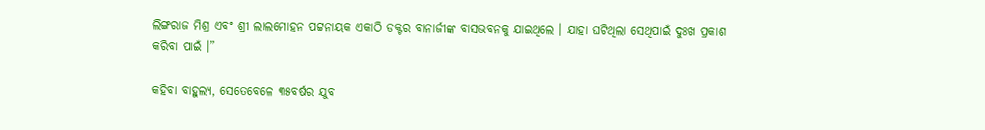ଲିଙ୍ଗରାଜ ମିଶ୍ର ଏବଂ ଶ୍ରୀ ଲାଲମୋହନ ପଟ୍ଟନାୟକ ଏକାଠି ଡକ୍ଟର ବାନାର୍ଜୀଙ୍କ ବାସଭବନକୁ ଯାଇଥିଲେ । ଯାହା ଘଟିଥିଲା ସେଥିପାଇଁ ଦୁଃଖ ପ୍ରକାଶ କରିବା ପାଇଁ ।”

କହିବା ବାହୁଲ୍ୟ, ସେତେବେଳେ ୩୫ବର୍ଷର ଯୁବ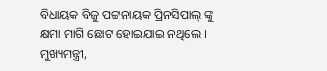ବିଧାୟକ ବିଜୁ ପଟ୍ଟନାୟକ ପ୍ରିନସିପାଲ୍ ଙ୍କୁ  କ୍ଷମା ମାଗି ଛୋଟ ହୋଇଯାଇ ନଥିଲେ । ମୁଖ୍ୟମନ୍ତ୍ରୀ,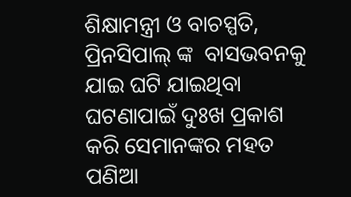ଶିକ୍ଷାମନ୍ତ୍ରୀ ଓ ବାଚସ୍ପତି, ପ୍ରିନସିପାଲ୍ ଙ୍କ  ବାସଭବନକୁ ଯାଇ ଘଟି ଯାଇଥିବା ଘଟଣାପାଇଁ ଦୁଃଖ ପ୍ରକାଶ କରି ସେମାନଙ୍କର ମହତ ପଣିଆ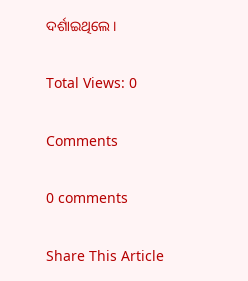ଦର୍ଶାଇଥିଲେ ।

Total Views: 0

Comments

0 comments

Share This Article